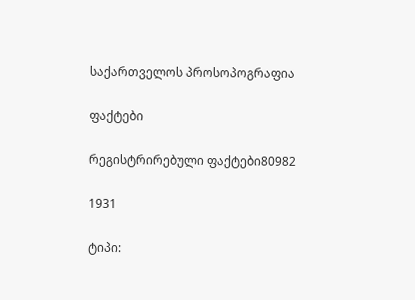საქართველოს პროსოპოგრაფია

ფაქტები

რეგისტრირებული ფაქტები80982

1931

ტიპი: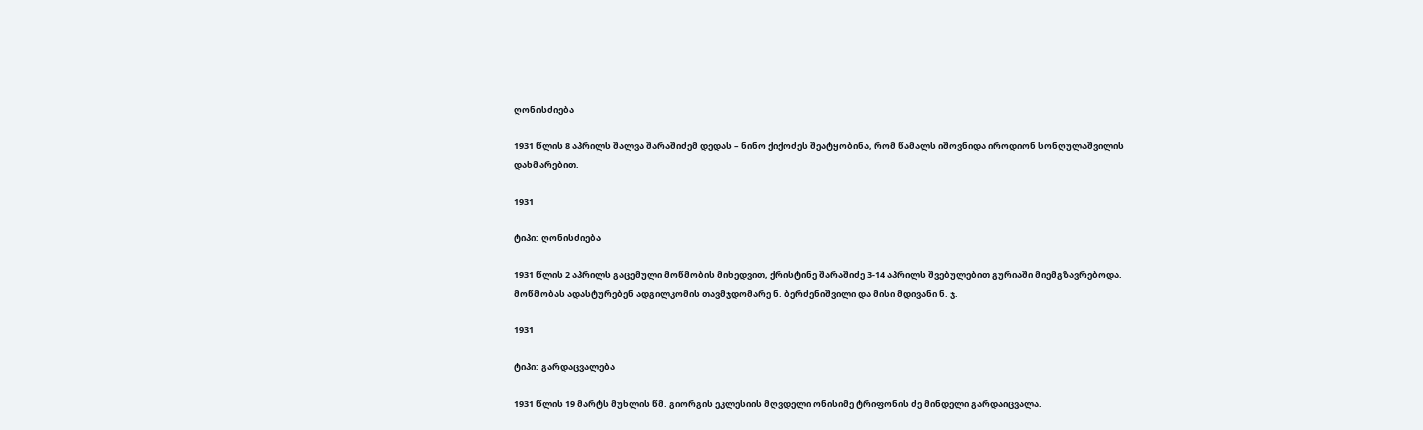ღონისძიება

1931 წლის 8 აპრილს შალვა შარაშიძემ დედას – ნინო ქიქოძეს შეატყობინა, რომ წამალს იშოვნიდა იროდიონ სონღულაშვილის დახმარებით.

1931

ტიპი: ღონისძიება

1931 წლის 2 აპრილს გაცემული მოწმობის მიხედვით, ქრისტინე შარაშიძე 3-14 აპრილს შვებულებით გურიაში მიემგზავრებოდა. მოწმობას ადასტურებენ ადგილკომის თავმჯდომარე ნ. ბერძენიშვილი და მისი მდივანი ნ. ჯ.

1931

ტიპი: გარდაცვალება

1931 წლის 19 მარტს მუხლის წმ. გიორგის ეკლესიის მღვდელი ონისიმე ტრიფონის ძე მინდელი გარდაიცვალა.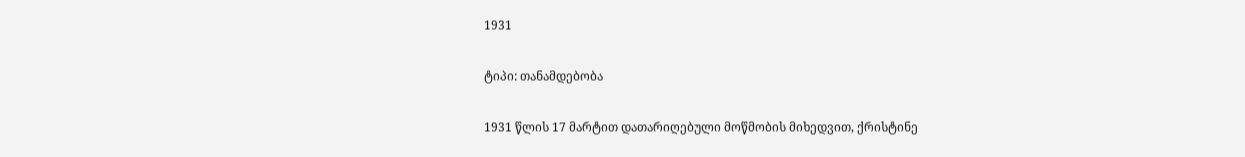1931

ტიპი: თანამდებობა

1931 წლის 17 მარტით დათარიღებული მოწმობის მიხედვით, ქრისტინე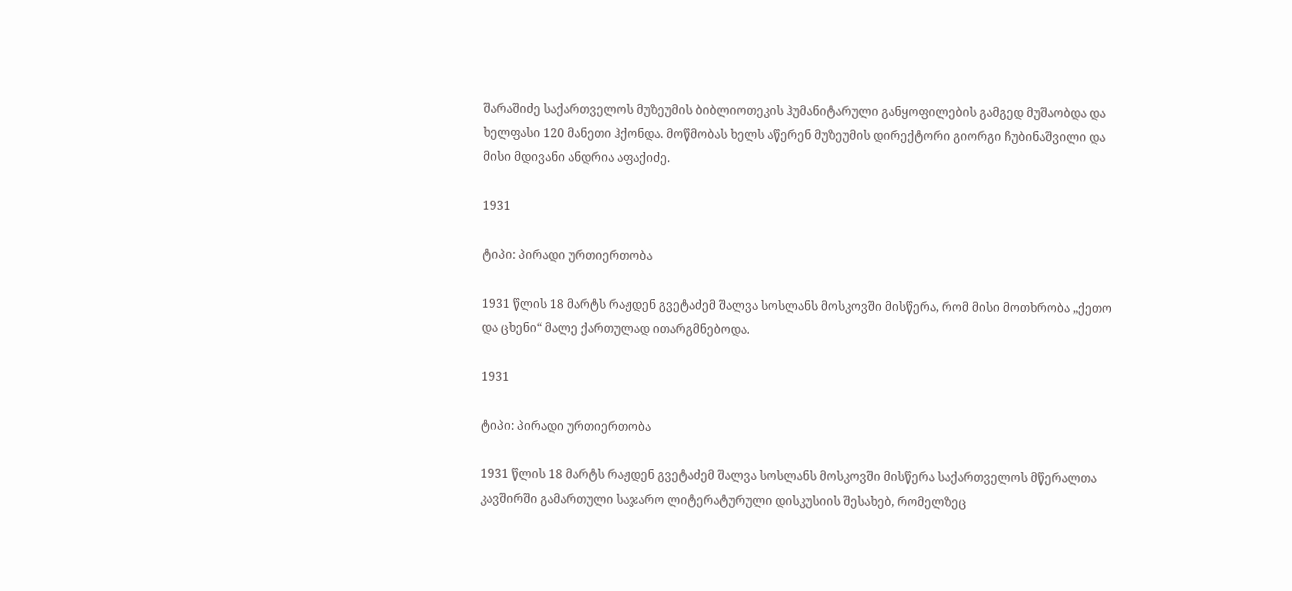შარაშიძე საქართველოს მუზეუმის ბიბლიოთეკის ჰუმანიტარული განყოფილების გამგედ მუშაობდა და ხელფასი 120 მანეთი ჰქონდა. მოწმობას ხელს აწერენ მუზეუმის დირექტორი გიორგი ჩუბინაშვილი და მისი მდივანი ანდრია აფაქიძე.

1931

ტიპი: პირადი ურთიერთობა

1931 წლის 18 მარტს რაჟდენ გვეტაძემ შალვა სოსლანს მოსკოვში მისწერა, რომ მისი მოთხრობა „ქეთო და ცხენი“ მალე ქართულად ითარგმნებოდა.

1931

ტიპი: პირადი ურთიერთობა

1931 წლის 18 მარტს რაჟდენ გვეტაძემ შალვა სოსლანს მოსკოვში მისწერა საქართველოს მწერალთა კავშირში გამართული საჯარო ლიტერატურული დისკუსიის შესახებ, რომელზეც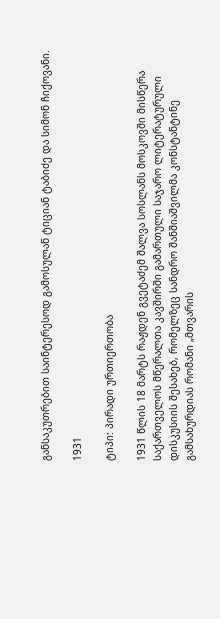განსაკუთრებით საინტერესოდ გამოსულან ტიციან ტაბიძე და სიმონ ჩიქოვანი.

1931

ტიპი: პირადი ურთიერთობა

1931 წლის 18 მარტს რაჟდენ გვეტაძემ შალვა სოსლანს მოსკოვში მისწერა საქართველოს მწერალთა კავშირში გამართული საჯარო ლიტერატურული დისკუსიის შესახებ, რომელზეც სანდრო შანშიაშვილმა კონსტანტინე გამსახურდიას რომანი „მთვარის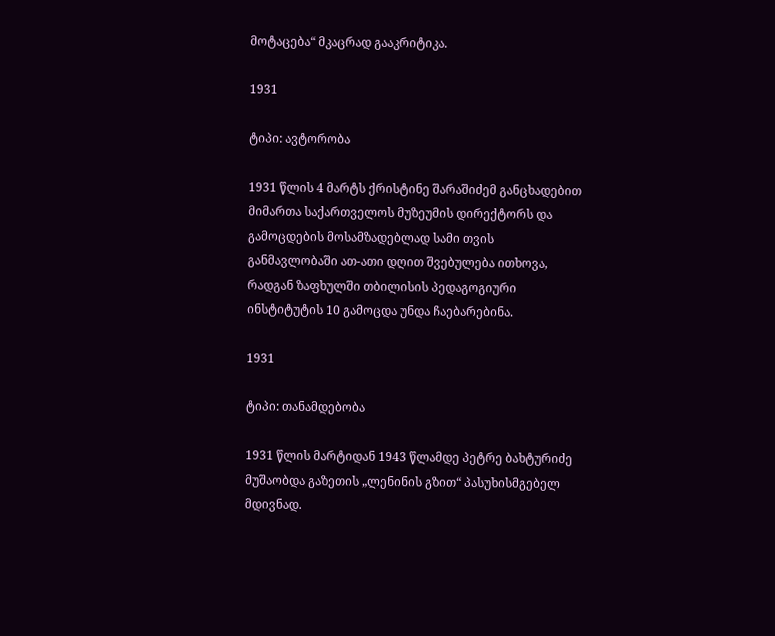მოტაცება“ მკაცრად გააკრიტიკა.

1931

ტიპი: ავტორობა

1931 წლის 4 მარტს ქრისტინე შარაშიძემ განცხადებით მიმართა საქართველოს მუზეუმის დირექტორს და გამოცდების მოსამზადებლად სამი თვის განმავლობაში ათ-ათი დღით შვებულება ითხოვა, რადგან ზაფხულში თბილისის პედაგოგიური ინსტიტუტის 10 გამოცდა უნდა ჩაებარებინა.

1931

ტიპი: თანამდებობა

1931 წლის მარტიდან 1943 წლამდე პეტრე ბახტურიძე მუშაობდა გაზეთის „ლენინის გზით“ პასუხისმგებელ მდივნად.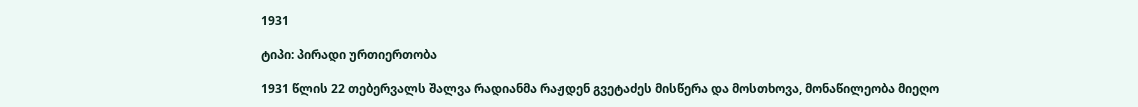1931

ტიპი: პირადი ურთიერთობა

1931 წლის 22 თებერვალს შალვა რადიანმა რაჟდენ გვეტაძეს მისწერა და მოსთხოვა, მონაწილეობა მიეღო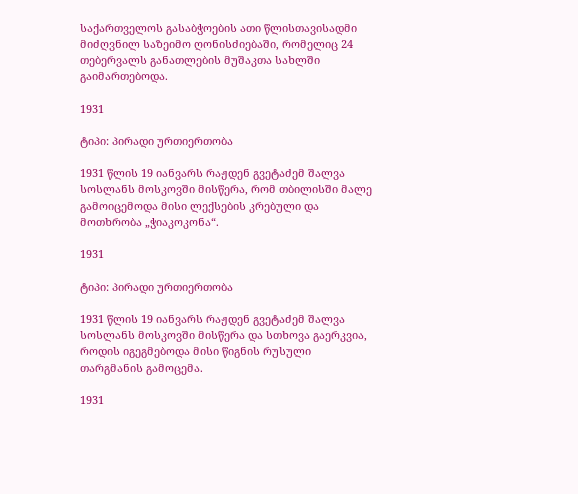საქართველოს გასაბჭოების ათი წლისთავისადმი მიძღვნილ საზეიმო ღონისძიებაში, რომელიც 24 თებერვალს განათლების მუშაკთა სახლში გაიმართებოდა.

1931

ტიპი: პირადი ურთიერთობა

1931 წლის 19 იანვარს რაჟდენ გვეტაძემ შალვა სოსლანს მოსკოვში მისწერა, რომ თბილისში მალე გამოიცემოდა მისი ლექსების კრებული და მოთხრობა „ჭიაკოკონა“.

1931

ტიპი: პირადი ურთიერთობა

1931 წლის 19 იანვარს რაჟდენ გვეტაძემ შალვა სოსლანს მოსკოვში მისწერა და სთხოვა გაერკვია, როდის იგეგმებოდა მისი წიგნის რუსული თარგმანის გამოცემა.

1931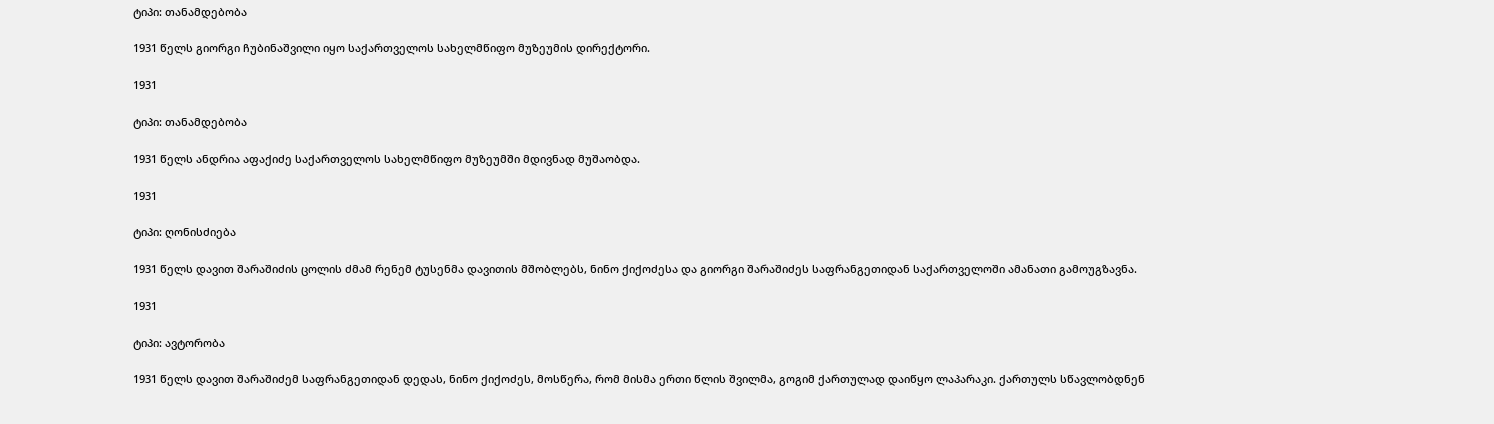ტიპი: თანამდებობა

1931 წელს გიორგი ჩუბინაშვილი იყო საქართველოს სახელმწიფო მუზეუმის დირექტორი.

1931

ტიპი: თანამდებობა

1931 წელს ანდრია აფაქიძე საქართველოს სახელმწიფო მუზეუმში მდივნად მუშაობდა.

1931

ტიპი: ღონისძიება

1931 წელს დავით შარაშიძის ცოლის ძმამ რენემ ტუსენმა დავითის მშობლებს, ნინო ქიქოძესა და გიორგი შარაშიძეს საფრანგეთიდან საქართველოში ამანათი გამოუგზავნა.

1931

ტიპი: ავტორობა

1931 წელს დავით შარაშიძემ საფრანგეთიდან დედას, ნინო ქიქოძეს, მოსწერა, რომ მისმა ერთი წლის შვილმა, გოგიმ ქართულად დაიწყო ლაპარაკი. ქართულს სწავლობდნენ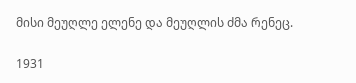მისი მეუღლე ელენე და მეუღლის ძმა რენეც.

1931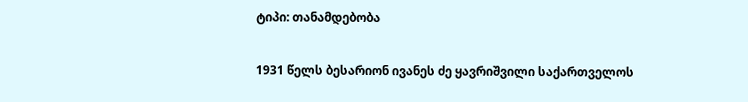ტიპი: თანამდებობა

1931 წელს ბესარიონ ივანეს ძე ყავრიშვილი საქართველოს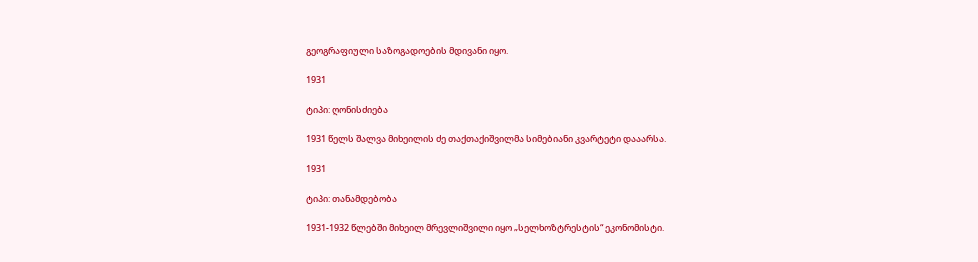გეოგრაფიული საზოგადოების მდივანი იყო.

1931

ტიპი: ღონისძიება

1931 წელს შალვა მიხეილის ძე თაქთაქიშვილმა სიმებიანი კვარტეტი დააარსა.

1931

ტიპი: თანამდებობა

1931-1932 წლებში მიხეილ მრევლიშვილი იყო „სელხოზტრესტის“ ეკონომისტი.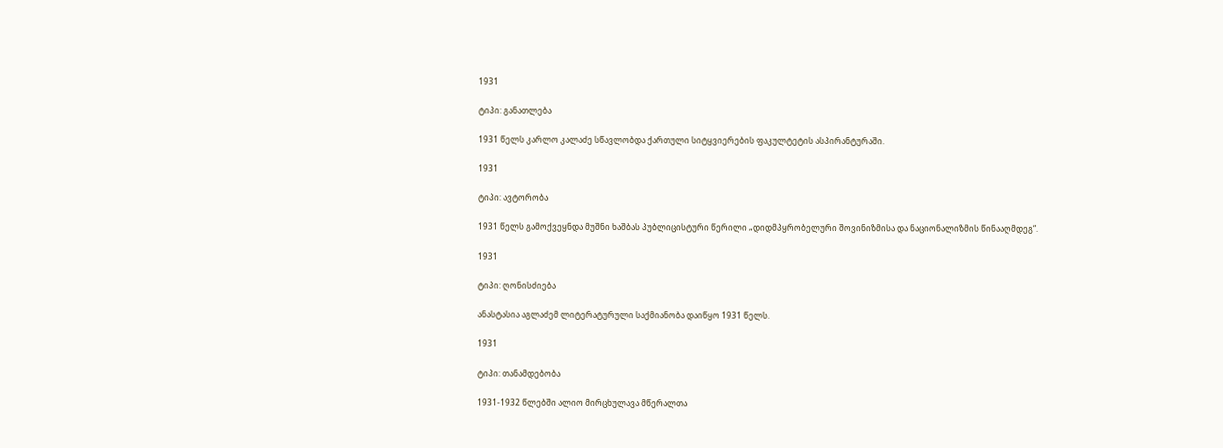1931

ტიპი: განათლება

1931 წელს კარლო კალაძე სწავლობდა ქართული სიტყვიერების ფაკულტეტის ასპირანტურაში.

1931

ტიპი: ავტორობა

1931 წელს გამოქვეყნდა მუშნი ხაშბას პუბლიცისტური წერილი „დიდმპყრობელური შოვინიზმისა და ნაციონალიზმის წინააღმდეგ“.

1931

ტიპი: ღონისძიება

ანასტასია აგლაძემ ლიტერატურული საქმიანობა დაიწყო 1931 წელს.

1931

ტიპი: თანამდებობა

1931-1932 წლებში ალიო მირცხულავა მწერალთა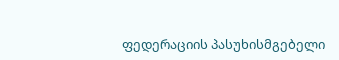ფედერაციის პასუხისმგებელი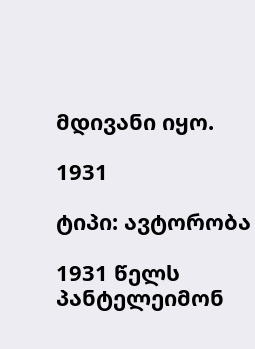მდივანი იყო.

1931

ტიპი: ავტორობა

1931 წელს პანტელეიმონ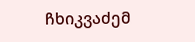ჩხიკვაძემ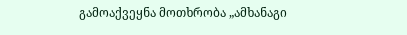გამოაქვეყნა მოთხრობა „ამხანაგი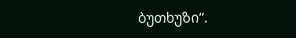ბუთხუზი“.